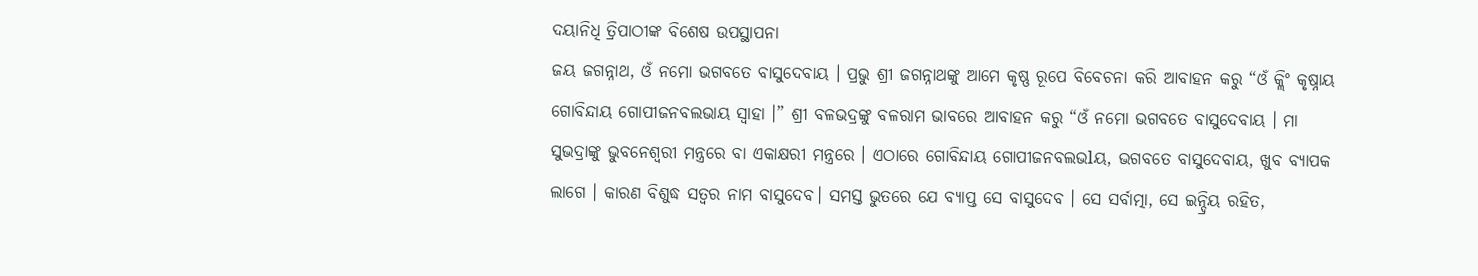ଦୟାନିଧି ତ୍ରିପାଠୀଙ୍କ ବିଶେଷ ଉପସ୍ଥାପନା
ଜୟ ଜଗନ୍ନାଥ, ଓଁ ନମୋ ଭଗବତେ ବାସୁଦେବାୟ । ପ୍ରଭୁ ଶ୍ରୀ ଜଗନ୍ନାଥଙ୍କୁ ଆମେ କୃଷ୍ଣ ରୂପେ ବିବେଚନା କରି ଆବାହନ କରୁ “ଓଁ କ୍ଲିଂ କୃଷ୍ନାୟ ଗୋବିନ୍ଦାୟ ଗୋପୀଜନବଲଭାୟ ସ୍ୱାହା ।” ଶ୍ରୀ ବଳଭଦ୍ରଙ୍କୁ ବଳରାମ ଭାବରେ ଆବାହନ କରୁ “ଓଁ ନମୋ ଭଗବତେ ବାସୁଦେବାୟ । ମା ସୁଭଦ୍ରାଙ୍କୁ ଭୁବନେଶ୍ୱରୀ ମନ୍ତ୍ରରେ ବା ଏକାକ୍ଷରୀ ମନ୍ତ୍ରରେ । ଏଠାରେ ଗୋବିନ୍ଦାୟ ଗୋପୀଜନବଲଭlୟ, ଭଗବତେ ବାସୁଦେବାୟ, ଖୁବ ବ୍ୟାପକ ଲାଗେ । କାରଣ ବିଶୁଦ୍ଧ ସତ୍ୱର ନାମ ବାସୁଦେବ। ସମସ୍ତ ଭୁତରେ ଯେ ବ୍ୟାପ୍ତ ସେ ବାସୁଦେବ । ସେ ସର୍ବାତ୍ମା, ସେ ଇନ୍ଦ୍ରିୟ ରହିତ,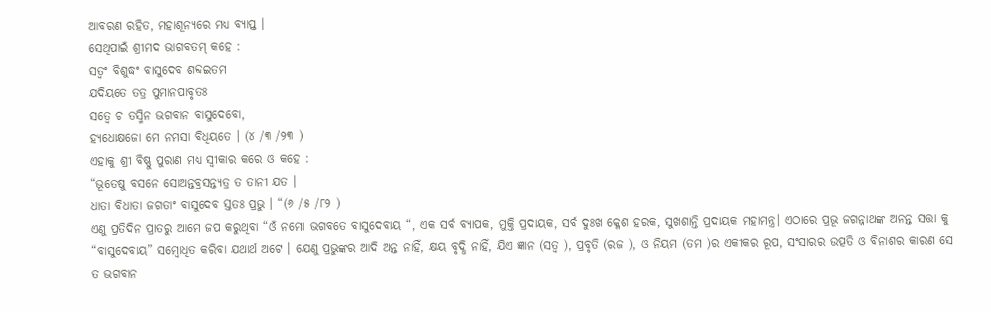ଆବରଣ ରହିତ, ମହାଶୂନ୍ୟରେ ମଧ୍ୟ ବ୍ୟାପ୍ତ ।
ସେଥିପାଇଁ ଶ୍ରୀମଦ ଭାଗବତମ୍ କହେ :
ସତ୍ୱଂ ବିଶୁଦ୍ଧଂ ବାସୁଦେବ ଶବ୍ଦଇତମ
ଯଦିୟତେ ତତ୍ର ପୁମାନପାବୃତଃ
ସତ୍ୱେ ଚ ତସ୍ମିନ ଭଗବାନ ବାସୁଦେବୋ,
ହ୍ୟଧୋକ୍ଷଜୋ ମେ ନମସା ବିଧିୟତେ । (୪ /୩ /୨୩ )
ଏହାକୁ ଶ୍ରୀ ବିଷ୍ଣୁ ପୁରାଣ ମଧ୍ୟ ସ୍ୱୀକାର କରେ ଓ କହେ :
“ଭୂତେଷୁ ବସନେ ସୋଅନ୍ତବ୍ରସନ୍ତ୍ୟତ୍ର ତ ତାନୀ ଯତ ।
ଧାତା ବିଧାତା ଜଗତାଂ ବାସୁଦେବ ସ୍ତତଃ ପ୍ରଭୁ । “(୬ /୫ /୮୨ )
ଏଣୁ ପ୍ରତିଦିନ ପ୍ରାତରୁ ଆମେ ଜପ କରୁଥିବା “ଓଁ ନମୋ ଭଗବତେ ବାସୁଦେବାୟ “, ଏକ ସର୍ବ ବ୍ୟାପକ, ମୁକ୍ତି ପ୍ରଦାୟକ, ସର୍ବ ଦୁଃଖ କ୍ଳେଶ ହରକ, ସୁଖଶାନ୍ତି ପ୍ରଦାୟକ ମହାମନ୍ତ୍ର। ଏଠାରେ ପ୍ରଭୂ ଜଗନ୍ନାଥଙ୍କ ଅନନ୍ତ ସତ୍ତା କୁ “ବାସୁଦେବାୟ” ସମ୍ବୋଧିତ କରିବା ଯଥାର୍ଥ ଅଟେ । ଯେଣୁ ପ୍ରଭୁଙ୍କର ଆଦି ଅନ୍ତ ନାହିଁ, କ୍ଷୟ ବୃଦ୍ଧି ନାହିଁ, ଯିଏ ଜ୍ଞାନ (ସତ୍ୱ ), ପ୍ରବୃତି (ରଜ ), ଓ ନିୟମ (ତମ )ର ଏକୀକର ରୂପ, ସଂସାରର ଉତ୍ପତି ଓ ବିନାଶର କାରଣ ସେ ତ ଭଗବାନ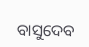ବାସୁଦେବ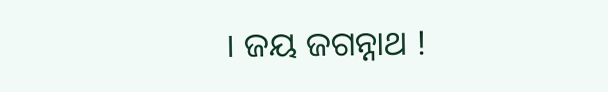। ଜୟ ଜଗନ୍ନାଥ !